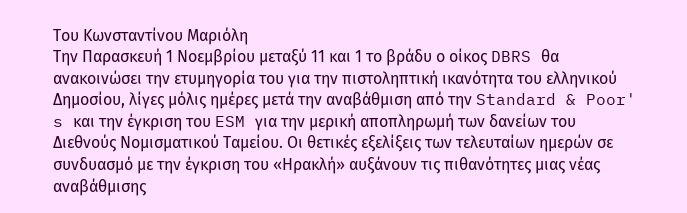Του Κωνσταντίνου Μαριόλη
Την Παρασκευή 1 Νοεμβρίου μεταξύ 11 και 1 το βράδυ ο οίκος DBRS θα ανακοινώσει την ετυμηγορία του για την πιστοληπτική ικανότητα του ελληνικού Δημοσίου, λίγες μόλις ημέρες μετά την αναβάθμιση από την Standard & Poor' s και την έγκριση του ESM για την μερική αποπληρωμή των δανείων του Διεθνούς Νομισματικού Ταμείου. Οι θετικές εξελίξεις των τελευταίων ημερών σε συνδυασμό με την έγκριση του «Ηρακλή» αυξάνουν τις πιθανότητες μιας νέας αναβάθμισης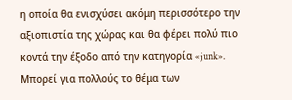η οποία θα ενισχύσει ακόμη περισσότερο την αξιοπιστία της χώρας και θα φέρει πολύ πιο κοντά την έξοδο από την κατηγορία «junk».
Μπορεί για πολλούς το θέμα των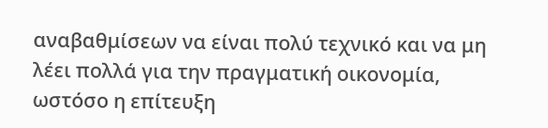αναβαθμίσεων να είναι πολύ τεχνικό και να μη λέει πολλά για την πραγματική οικονομία, ωστόσο η επίτευξη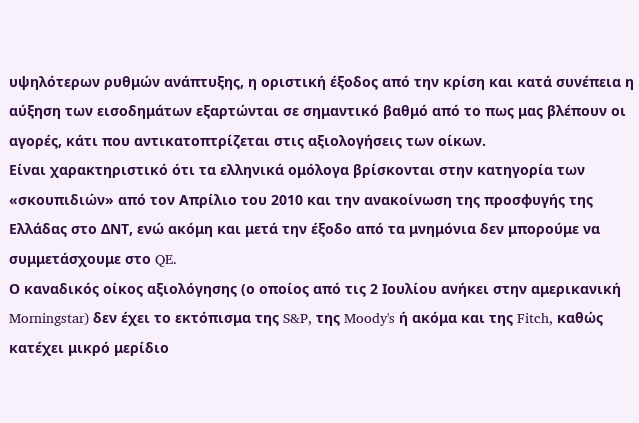υψηλότερων ρυθμών ανάπτυξης, η οριστική έξοδος από την κρίση και κατά συνέπεια η αύξηση των εισοδημάτων εξαρτώνται σε σημαντικό βαθμό από το πως μας βλέπουν οι αγορές, κάτι που αντικατοπτρίζεται στις αξιολογήσεις των οίκων.
Είναι χαρακτηριστικό ότι τα ελληνικά ομόλογα βρίσκονται στην κατηγορία των «σκουπιδιών» από τον Απρίλιο του 2010 και την ανακοίνωση της προσφυγής της Ελλάδας στο ΔΝΤ, ενώ ακόμη και μετά την έξοδο από τα μνημόνια δεν μπορούμε να συμμετάσχουμε στο QE.
Ο καναδικός οίκος αξιολόγησης (ο οποίος από τις 2 Ιουλίου ανήκει στην αμερικανική Morningstar) δεν έχει το εκτόπισμα της S&P, της Moody's ή ακόμα και της Fitch, καθώς κατέχει μικρό μερίδιο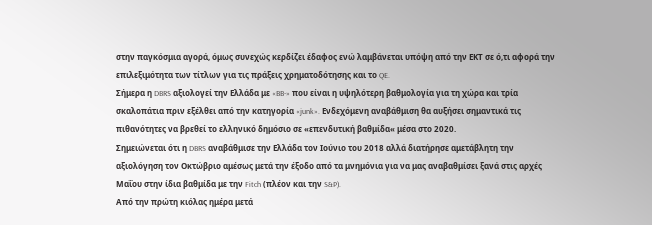στην παγκόσμια αγορά, όμως συνεχώς κερδίζει έδαφος ενώ λαμβάνεται υπόψη από την ΕΚΤ σε ό,τι αφορά την επιλεξιμότητα των τίτλων για τις πράξεις χρηματοδότησης και το QE.
Σήμερα η DBRS αξιολογεί την Ελλάδα με «BB-» που είναι η υψηλότερη βαθμολογία για τη χώρα και τρία σκαλοπάτια πριν εξέλθει από την κατηγορία «junk». Ενδεχόμενη αναβάθμιση θα αυξήσει σημαντικά τις πιθανότητες να βρεθεί το ελληνικό δημόσιο σε «επενδυτική βαθμίδα« μέσα στο 2020.
Σημειώνεται ότι η DBRS αναβάθμισε την Ελλάδα τον Ιούνιο του 2018 αλλά διατήρησε αμετάβλητη την αξιολόγηση τον Οκτώβριο αμέσως μετά την έξοδο από τα μνημόνια για να μας αναβαθμίσει ξανά στις αρχές Μαΐου στην ίδια βαθμίδα με την Fitch (πλέον και την S&P).
Από την πρώτη κιόλας ημέρα μετά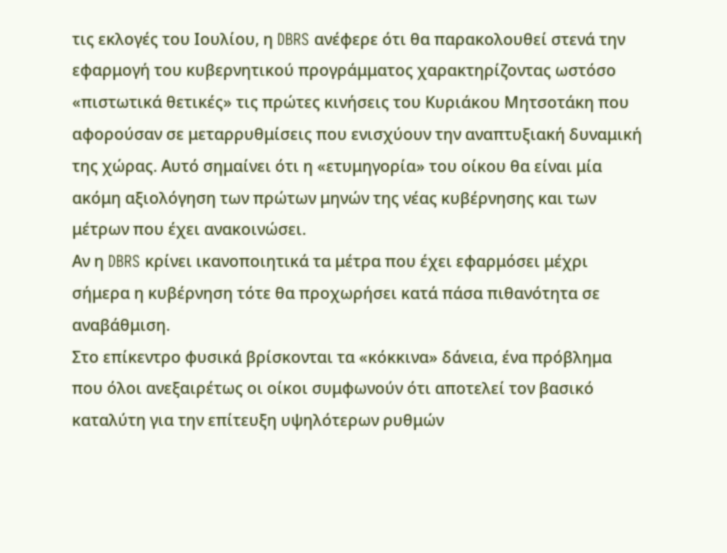τις εκλογές του Ιουλίου, η DBRS ανέφερε ότι θα παρακολουθεί στενά την εφαρμογή του κυβερνητικού προγράμματος χαρακτηρίζοντας ωστόσο «πιστωτικά θετικές» τις πρώτες κινήσεις του Κυριάκου Μητσοτάκη που αφορούσαν σε μεταρρυθμίσεις που ενισχύουν την αναπτυξιακή δυναμική της χώρας. Αυτό σημαίνει ότι η «ετυμηγορία» του οίκου θα είναι μία ακόμη αξιολόγηση των πρώτων μηνών της νέας κυβέρνησης και των μέτρων που έχει ανακοινώσει.
Αν η DBRS κρίνει ικανοποιητικά τα μέτρα που έχει εφαρμόσει μέχρι σήμερα η κυβέρνηση τότε θα προχωρήσει κατά πάσα πιθανότητα σε αναβάθμιση.
Στο επίκεντρο φυσικά βρίσκονται τα «κόκκινα» δάνεια, ένα πρόβλημα που όλοι ανεξαιρέτως οι οίκοι συμφωνούν ότι αποτελεί τον βασικό καταλύτη για την επίτευξη υψηλότερων ρυθμών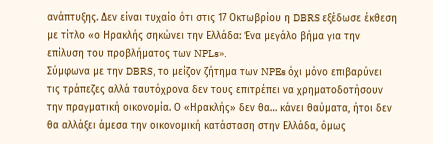ανάπτυξης. Δεν είναι τυχαίο ότι στις 17 Οκτωβρίου η DBRS εξέδωσε έκθεση με τίτλο «ο Ηρακλής σηκώνει την Ελλάδα: Ένα μεγάλο βήμα για την επίλυση του προβλήματος των NPLs».
Σύμφωνα με την DBRS, το μείζον ζήτημα των NPEs όχι μόνο επιβαρύνει τις τράπεζες αλλά ταυτόχρονα δεν τους επιτρέπει να χρηματοδοτήσουν την πραγματική οικονομία. Ο «Ηρακλής» δεν θα… κάνει θαύματα, ήτοι δεν θα αλλάξει άμεσα την οικονομική κατάσταση στην Ελλάδα, όμως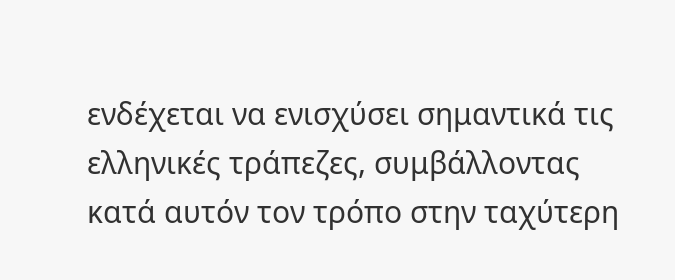ενδέχεται να ενισχύσει σημαντικά τις ελληνικές τράπεζες, συμβάλλοντας κατά αυτόν τον τρόπο στην ταχύτερη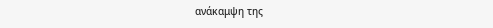ανάκαμψη της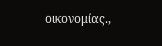οικονομίας.,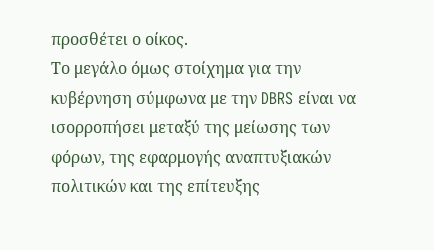προσθέτει ο οίκος.
Το μεγάλο όμως στοίχημα για την κυβέρνηση σύμφωνα με την DBRS είναι να ισορροπήσει μεταξύ της μείωσης των φόρων, της εφαρμογής αναπτυξιακών πολιτικών και της επίτευξης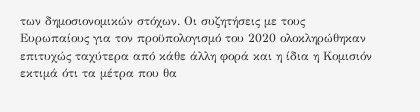των δημοσιονομικών στόχων. Οι συζητήσεις με τους Ευρωπαίους για τον προϋπολογισμό του 2020 ολοκληρώθηκαν επιτυχώς ταχύτερα από κάθε άλλη φορά και η ίδια η Κομισιόν εκτιμά ότι τα μέτρα που θα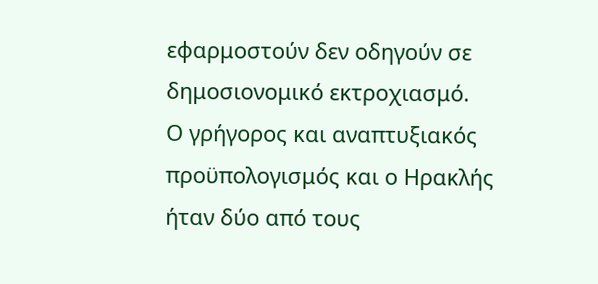εφαρμοστούν δεν οδηγούν σε δημοσιονομικό εκτροχιασμό.
Ο γρήγορος και αναπτυξιακός προϋπολογισμός και ο Ηρακλής ήταν δύο από τους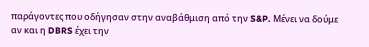παράγοντες που οδήγησαν στην αναβάθμιση από την S&P. Μένει να δούμε αν και η DBRS έχει την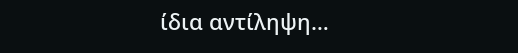ίδια αντίληψη…